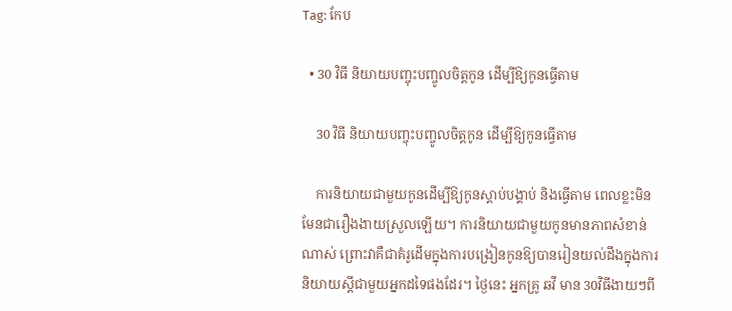Tag: កែប

  • 30 វិធី និយាយបញ្ចុះបញ្ចូលចិត្តកូន ដើម្បីឱ្យកូនធ្វើតាម

    30 វិធី និយាយបញ្ចុះបញ្ចូលចិត្តកូន ដើម្បីឱ្យកូនធ្វើតាម

    ការនិយាយជាមួយកូនដើម្បីឱ្យកូនស្ដាប់បង្គាប់ និងធ្វើតាម ពេលខ្លះមិនមែនជារឿងងាយស្រួលឡើយ។ ការនិយាយជាមួយកូនមានភាពសំខាន់ណាស់ ព្រោះវាគឺជាគំរូដើមក្នុងការបង្រៀនកូនឱ្យបានរៀនយល់ដឹងក្នុងការនិយាយស្ដីជាមួយអ្នកដទៃផងដែរ។ ថ្ងៃនេះ អ្នកគ្រូ ឆវី មាន 30វិធីងាយៗពី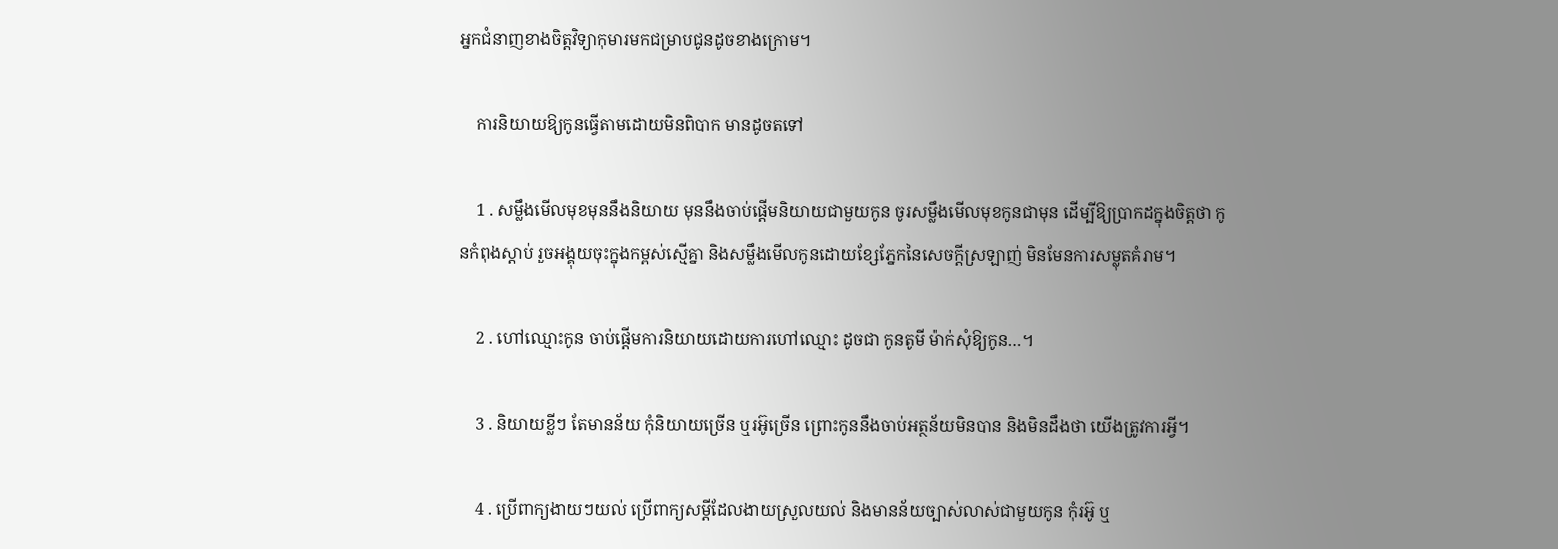អ្នកជំនាញខាងចិត្តវិទ្យាកុមារមកជម្រាបជូនដូចខាងក្រោម។

    ការនិយាយឱ្យកូនធ្វើតាមដោយមិនពិបាក មានដូចតទៅ

    1 . សម្លឹងមើលមុខមុននឹងនិយាយ មុននឹងចាប់ផ្ដើមនិយាយជាមួយកូន ចូរសម្លឹងមើលមុខកូនជាមុន ដើម្បីឱ្យប្រាកដក្នុងចិត្តថា កូនកំពុងស្ដាប់ រួចអង្គុយចុះក្នុងកម្ពស់ស្មើគ្នា និងសម្លឹងមើលកូនដោយខ្សែភ្នែកនៃសេចក្ដីស្រឡាញ់ មិនមែនការសម្លុតគំរាម។

    2 . ហៅឈ្មោះកូន ចាប់ផ្ដើមការនិយាយដោយការហៅឈ្មោះ ដូចជា កូនតូមី ម៉ាក់សុំឱ្យកូន…។

    3 . និយាយខ្លីៗ តែមានន័យ កុំនិយាយច្រើន ឬរអ៊ូច្រើន ព្រោះកូននឹងចាប់អត្ថន័យមិនបាន និងមិនដឹងថា យើងត្រូវការអ្វី។

    4 . ប្រើពាក្យងាយៗយល់ ប្រើពាក្យសម្ដីដែលងាយស្រួលយល់ និងមានន័យច្បាស់លាស់ជាមួយកូន កុំរអ៊ូ ឬ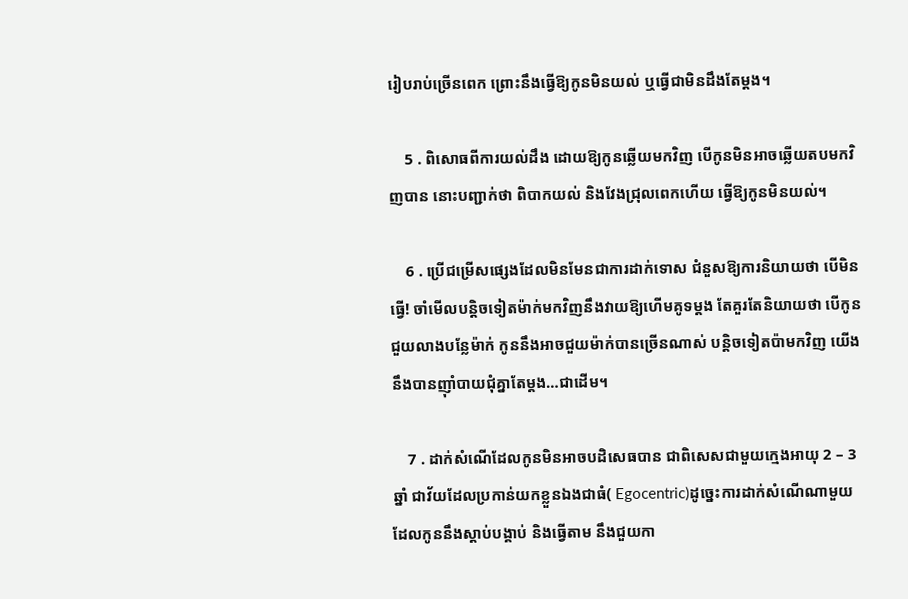រៀបរាប់ច្រើនពេក ព្រោះនឹងធ្វើឱ្យកូនមិនយល់ ឬធ្វើជាមិនដឹងតែម្ដង។

    5 . ពិសោធពីការយល់ដឹង ដោយឱ្យកូនឆ្លើយមកវិញ បើកូនមិនអាចឆ្លើយតបមកវិញបាន នោះបញ្ជាក់ថា ពិបាកយល់ និងវែងជ្រុលពេកហើយ ធ្វើឱ្យកូនមិនយល់។

    6 . ប្រើជម្រើសផ្សេងដែលមិនមែនជាការដាក់ទោស ជំនួសឱ្យការនិយាយថា បើមិនធ្វើ! ចាំមើលបន្តិចទៀតម៉ាក់មកវិញនឹងវាយឱ្យហើមគូទម្ដង តែគួរតែនិយាយថា បើកូនជួយលាងបន្លែម៉ាក់ កូននឹងអាចជួយម៉ាក់បានច្រើនណាស់ បន្តិចទៀតប៉ាមកវិញ យើងនឹងបានញ៉ាំបាយជុំគ្នាតែម្ដង…ជាដើម។

    7 . ដាក់សំណើដែលកូនមិនអាចបដិសេធបាន ជាពិសេសជាមួយក្មេងអាយុ 2 – 3ឆ្នាំ ជាវ័យដែលប្រកាន់យកខ្លួនឯងជាធំ( Egocentric)ដូច្នេះការដាក់សំណើណាមួយដែលកូននឹងស្ដាប់បង្គាប់ និងធ្វើតាម នឹងជួយកា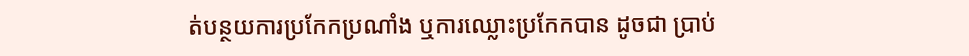ត់បន្ថយការប្រកែកប្រណាំង ឬការឈ្លោះប្រកែកបាន ដូចជា ប្រាប់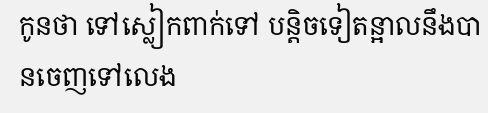កូនថា ទៅស្លៀកពាក់ទៅ បន្តិចទៀតន្អាលនឹងបានចេញទៅលេង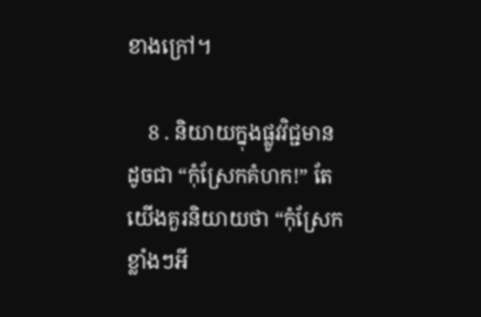ខាងក្រៅ។

    8 . និយាយក្នុងផ្លូវវិជ្ជមាន ដូចជា “កុំស្រែកគំហក!” តែយើងគួរនិយាយថា “កុំស្រែកខ្លាំងៗអី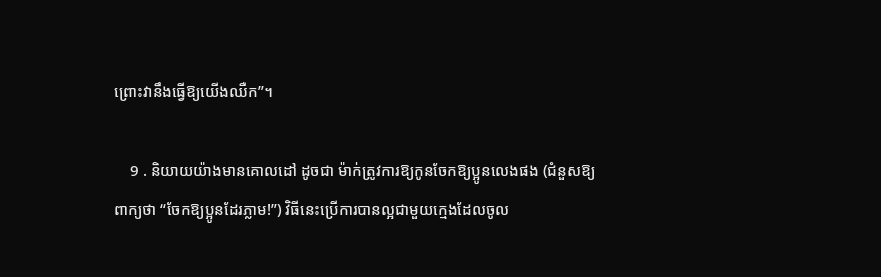ព្រោះវានឹងធ្វើឱ្យយើងឈឺក”។

    9 . និយាយយ៉ាងមានគោលដៅ ដូចជា ម៉ាក់ត្រូវការឱ្យកូនចែកឱ្យប្អូនលេងផង (ជំនួសឱ្យពាក្យថា “ចែកឱ្យប្អូនដែរភ្លាម!”) វិធីនេះប្រើការបានល្អជាមួយក្មេងដែលចូល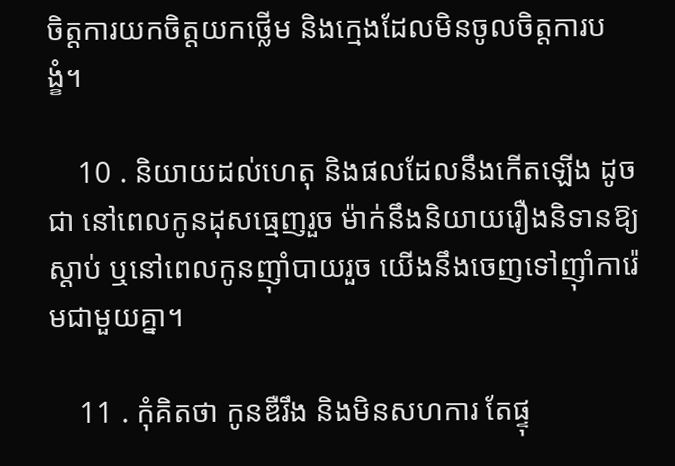ចិត្តការយកចិត្តយកថ្លើម និងក្មេងដែលមិនចូលចិត្តការបង្ខំ។

    10 . និយាយដល់ហេតុ និងផលដែលនឹងកើតឡើង ដូចជា នៅពេលកូនដុសធ្មេញរួច ម៉ាក់នឹងនិយាយរឿងនិទានឱ្យស្ដាប់ ឬនៅពេលកូនញ៉ាំបាយរួច យើងនឹងចេញទៅញ៉ាំការ៉េមជាមួយគ្នា។

    11 . កុំគិតថា កូនឌឺរឹង និងមិនសហការ តែផ្ទុ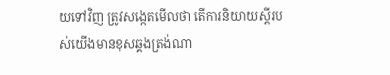យទៅវិញ ត្រូវសង្កេតមើលថា តើការនិយាយស្ដីរបស់យើងមានខុសឆ្គងត្រង់ណា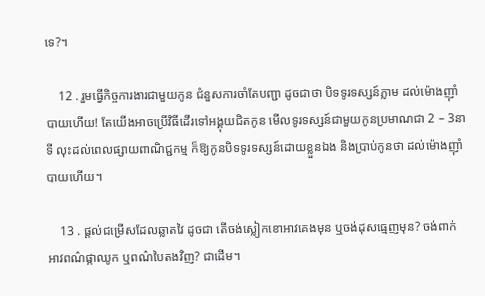ទេ?។

    12 . រួមធ្វើកិច្ចការងារជាមួយកូន ជំនួសការចាំតែបញ្ជា ដូចជាថា បិទទូរទស្សន៍ភ្លាម ដល់ម៉ោងញ៉ាំបាយហើយ! តែយើងអាចប្រើវិធីដើរទៅអង្គុយជិតកូន មើលទូរទស្សន៍ជាមួយកូនប្រមាណជា 2 – 3នាទី លុះដល់ពេលផ្សាយពាណិជ្ជកម្ម ក៏ឱ្យកូនបិទទូរទស្សន៍ដោយខ្លួនឯង និងប្រាប់កូនថា ដល់ម៉ោងញ៉ាំបាយហើយ។

    13 . ផ្ដល់ជម្រើសដែលឆ្លាតវៃ ដូចជា តើចង់ស្លៀកខោអាវគេងមុន ឬចង់ដុសធ្មេញមុន? ចង់ពាក់អាវពណ៌ផ្កាឈូក ឬពណ៌បៃតងវិញ? ជាដើម។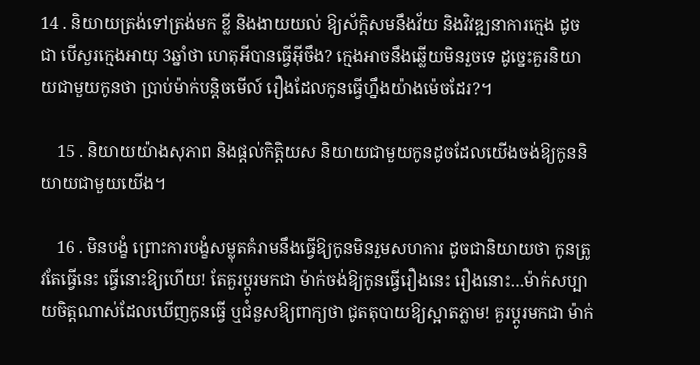14 . និយាយត្រង់ទៅត្រង់មក ខ្លី និងងាយយល់ ឱ្យស័ក្តិសមនឹងវ័យ និងវិវឌ្ឍនាការក្មេង ដូចជា បើសួរក្មេងអាយុ 3ឆ្នាំថា ហេតុអីបានធ្វើអ៊ីចឹង? ក្មេងអាចនឹងឆ្លើយមិនរួចទេ ដូច្នេះគួរនិយាយជាមួយកូនថា ប្រាប់ម៉ាក់បន្តិចមើល៍ រឿងដែលកូនធ្វើហ្នឹងយ៉ាងម៉េចដែរ?។

    15 . និយាយយ៉ាងសុភាព និងផ្ដល់កិត្តិយស និយាយជាមួយកូនដូចដែលយើងចង់ឱ្យកូននិយាយជាមួយយើង។

    16 . មិនបង្ខំ ព្រោះការបង្ខំសម្លុតគំរាមនឹងធ្វើឱ្យកូនមិនរួមសហការ ដូចជានិយាយថា កូនត្រូវតែធ្វើនេះ ធ្វើនោះឱ្យហើយ! តែគួរប្ដូរមកជា ម៉ាក់ចង់ឱ្យកូនធ្វើរឿងនេះ រឿងនោះ…ម៉ាក់សប្បាយចិត្តណាស់ដែលឃើញកូនធ្វើ ឬជំនួសឱ្យពាក្យថា ជូតតុបាយឱ្យស្អាតភ្លាម! គួរប្ដូរមកជា ម៉ាក់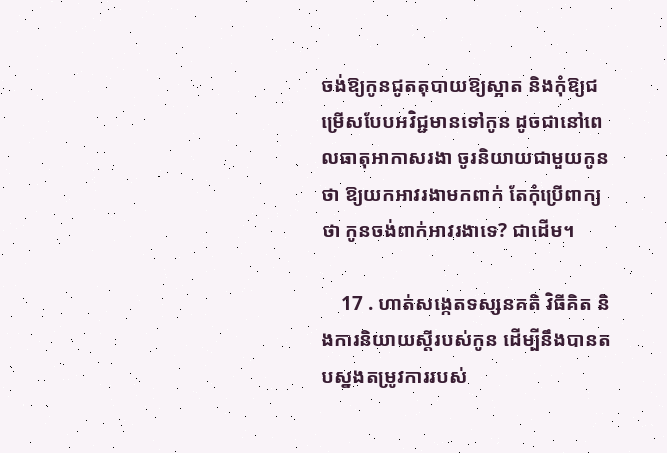ចង់ឱ្យកូនជូតតុបាយឱ្យស្អាត និងកុំឱ្យជម្រើសបែបអវិជ្ជមានទៅកូន ដូចជានៅពេលធាតុអាកាសរងា ចូរនិយាយជាមួយកូនថា ឱ្យយកអាវរងាមកពាក់ តែកុំប្រើពាក្យថា កូនចង់ពាក់អាវរងាទេ? ជាដើម។

    17 . ហាត់សង្កេតទស្សនគតិ វិធីគិត និងការនិយាយស្ដីរបស់កូន ដើម្បីនឹងបានតបស្នងតម្រូវការរបស់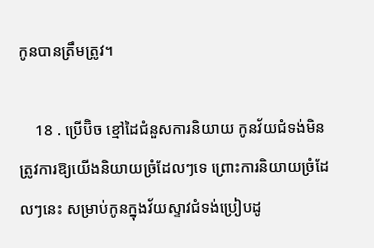កូនបានត្រឹមត្រូវ។

    18 . ប្រើប៊ិច ខ្មៅដៃជំនួសការនិយាយ កូនវ័យជំទង់មិនត្រូវការឱ្យយើងនិយាយច្រំដែលៗទេ ព្រោះការនិយាយច្រំដែលៗនេះ សម្រាប់កូនក្នុងវ័យស្ទាវជំទង់ប្រៀបដូ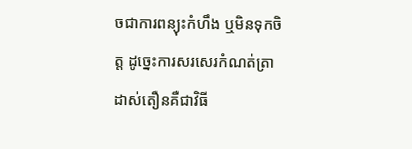ចជាការពន្យុះកំហឹង ឬមិនទុកចិត្ត ដូច្នេះការសរសេរកំណត់ត្រាដាស់តឿនគឺជាវិធី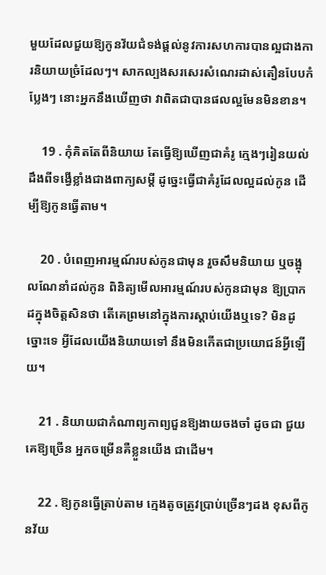មួយដែលជួយឱ្យកូនវ័យជំទង់ផ្ដល់នូវការសហការបានល្អជាងការនិយាយច្រំដែលៗ។ សាកល្បងសរសេរសំណេរដាស់តឿនបែបកំប្លែងៗ នោះអ្នកនឹងឃើញថា វាពិតជាបានផលល្អមែនមិនខាន។

    19 . កុំគិតតែពីនិយាយ តែធ្វើឱ្យឃើញជាគំរូ ក្មេងៗរៀនយល់ដឹងពីទង្វើខ្លាំងជាងពាក្យសម្ដី ដូច្នេះធ្វើជាគំរូដែលល្អដល់កូន ដើម្បីឱ្យកូនធ្វើតាម។

    20 . បំពេញអារម្មណ៍របស់កូនជាមុន រួចសឹមនិយាយ ឬចង្អុលណែនាំដល់កូន ពិនិត្យមើលអារម្មណ៍របស់កូនជាមុន ឱ្យប្រាកដក្នុងចិត្តសិនថា តើគេព្រមនៅក្នុងការស្ដាប់យើងឬទេ? មិនដូច្នោះទេ អ្វីដែលយើងនិយាយទៅ នឹងមិនកើតជាប្រយោជន៍អ្វីឡើយ។

    21 . និយាយជាកំណាព្យកាព្យជួនឱ្យងាយចងចាំ ដូចជា ជួយគេឱ្យច្រើន អ្នកចម្រើនគឺខ្លួនយើង ជាដើម។

    22 . ឱ្យកូនធ្វើត្រាប់តាម ក្មេងតូចត្រូវប្រាប់ច្រើនៗដង ខុសពីកូនវ័យ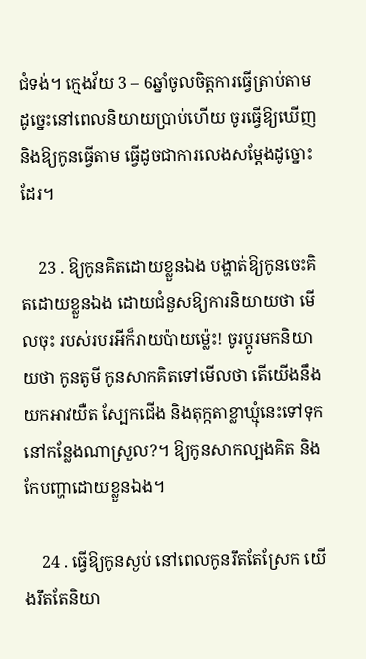ជំទង់។ ក្មេងវ័យ 3 – 6ឆ្នាំចូលចិត្តការធ្វើត្រាប់តាម ដូច្នេះនៅពេលនិយាយប្រាប់ហើយ ចូរធ្វើឱ្យឃើញ និងឱ្យកូនធ្វើតាម ធ្វើដូចជាការលេងសម្ដែងដូច្នោះដែរ។

    23 . ឱ្យកូនគិតដោយខ្លួនឯង បង្ហាត់ឱ្យកូនចេះគិតដោយខ្លួនឯង ដោយជំនួសឱ្យការនិយាយថា មើលចុះ របស់របរអីក៏រាយប៉ាយម្ល៉េះ! ចូរប្ដូរមកនិយាយថា កូនតូមី កូនសាកគិតទៅមើលថា តើយើងនឹងយកអាវយឺត ស្បែកជើង និងតុក្កតាខ្លាឃ្មុំនេះទៅទុកនៅកន្លែងណាស្រួល?។ ឱ្យកូនសាកល្បងគិត និងកែបញ្ហាដោយខ្លួនឯង។

    24 . ធ្វើឱ្យកូនស្ងប់ នៅពេលកូនរឹតតែស្រែក យើងរឹតតែនិយា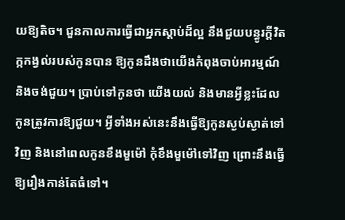យឱ្យតិច។ ជួនកាលការធ្វើជាអ្នកស្ដាប់ដ៏ល្អ នឹងជួយបន្ធូរក្ដីវិតក្កកង្វល់របស់កូនបាន ឱ្យកូនដឹងថាយើងកំពុងចាប់អារម្មណ៍ និងចង់ជួយ។ ប្រាប់ទៅកូនថា យើងយល់ និងមានអ្វីខ្លះដែលកូនត្រូវការឱ្យជួយ។ អ្វីទាំងអស់នេះនឹងធ្វើឱ្យកូនស្ងប់ស្ងាត់ទៅវិញ និងនៅពេលកូនខឹងមួម៉ៅ កុំខឹងមួម៉ៅទៅវិញ ព្រោះនឹងធ្វើឱ្យរឿងកាន់តែធំទៅ។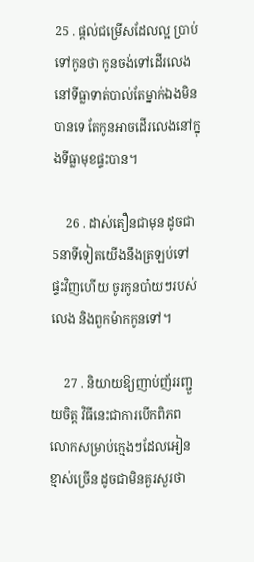25 . ផ្ដល់ជម្រើសដែលល្អ ប្រាប់ទៅកូនថា កូនចង់ទៅដើរលេងនៅទីធ្លាទាត់បាល់តែម្នាក់ឯងមិនបានទេ តែកូនអាចដើរលេងនៅក្នុងទីធ្លាមុខផ្ទះបាន។

    26 . ដាស់តឿនជាមុន ដូចជា 5នាទីទៀតយើងនឹងត្រឡប់ទៅផ្ទះវិញហើយ ចូរកូនបា៎យៗរបស់លេង និងពួកម៉ាកកូនទៅ។

    27 . និយាយឱ្យញាប់ញ័ររញ្ជួយចិត្ត វិធីនេះជាការបើកពិភពលោកសម្រាប់ក្មេងៗដែលអៀនខ្មាស់ច្រើន ដូចជាមិនគួរសួរថា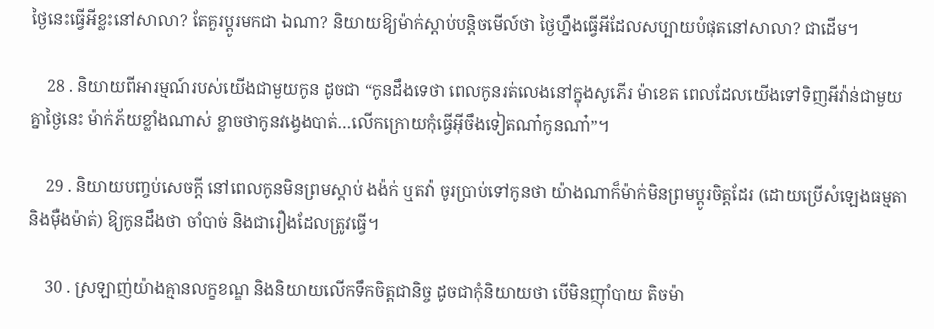ថ្ងៃនេះធ្វើអីខ្លះនៅសាលា? តែគួរប្ដូរមកជា ឯណា? និយាយឱ្យម៉ាក់ស្ដាប់បន្តិចមើល៍ថា ថ្ងៃហ្នឹងធ្វើអីដែលសប្បាយបំផុតនៅសាលា? ជាដើម។

    28 . និយាយពីអារម្មណ៍របស់យើងជាមួយកូន ដូចជា “កូនដឹងទេថា ពេលកូនរត់លេងនៅក្នុងសូភើរ ម៉ាខេត ពេលដែលយើងទៅទិញអីវ៉ាន់ជាមួយគ្នាថ្ងៃនេះ ម៉ាក់ភ័យខ្លាំងណាស់ ខ្លាចថាកូនវង្វេងបាត់…លើកក្រោយកុំធ្វើអ៊ីចឹងទៀតណា៎កូនណា៎”។

    29 . និយាយបញ្ចប់សេចក្ដី នៅពេលកូនមិនព្រមស្ដាប់ ងង៉ក់ ឬតវ៉ា ចូរប្រាប់ទៅកូនថា យ៉ាងណាក៏ម៉ាក់មិនព្រមប្ដូរចិត្តដែរ (ដោយប្រើសំឡេងធម្មតា និងម៉ឺងម៉ាត់) ឱ្យកូនដឹងថា ចាំបាច់ និងជារឿងដែលត្រូវធ្វើ។

    30 . ស្រឡាញ់យ៉ាងគ្មានលក្ខខណ្ឌ និងនិយាយលើកទឹកចិត្តជានិច្ច ដូចជាកុំនិយាយថា បើមិនញ៉ាំបាយ តិចម៉ា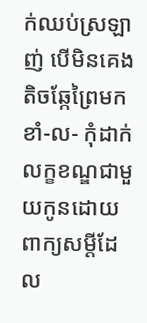ក់ឈប់ស្រឡាញ់ បើមិនគេង តិចឆ្កែព្រៃមកខាំ-ល- កុំដាក់លក្ខខណ្ឌជាមួយកូនដោយពាក្យសម្ដីដែល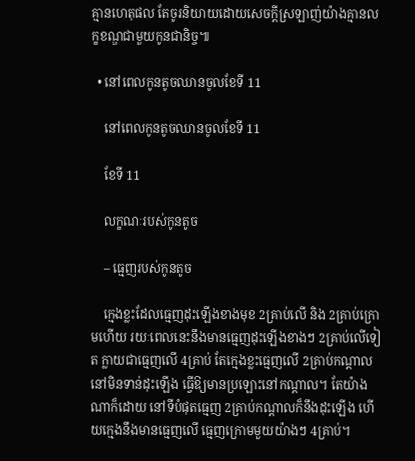គ្មានហេតុផល តែចូរនិយាយដោយសេចក្ដីស្រឡាញ់យ៉ាងគ្មានលក្ខខណ្ឌជាមួយកូនជានិច្ច៕

  • នៅពេលកូនតូចឈានចូលខែទី 11

    នៅពេលកូនតូចឈានចូលខែទី 11

    ខែទី 11

    លក្ខណៈរបស់កូនតូច

    – ធ្មេញរបស់កូនតូច

    ក្មេងខ្លះដែលធ្មេញដុះឡើងខាងមុខ 2គ្រាប់លើ និង 2គ្រាប់ក្រោមហើយ រយៈពេលនេះនឹងមានធ្មេញដុះឡើងខាងៗ 2គ្រាប់លើទៀត ក្លាយជាធ្មេញលើ 4គ្រាប់ តែក្មេងខ្លះធ្មេញលើ 2គ្រាប់កណ្ដាលនៅមិនទាន់ដុះឡើង ធ្វើឱ្យមានប្រឡោះនៅកណ្ដាល។ តែយ៉ាងណាក៏ដោយ នៅទីបំផុតធ្មេញ 2គ្រាប់កណ្ដាលក៏នឹងដុះឡើង ហើយក្មេងនឹងមានធ្មេញលើ ធ្មេញក្រោមមួយយ៉ាងៗ 4គ្រាប់។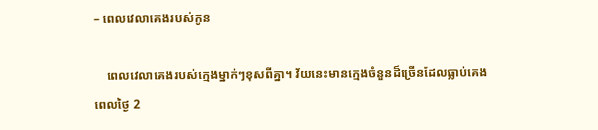– ពេលវេលាគេងរបស់កូន

    ពេលវេលាគេងរបស់ក្មេងម្នាក់ៗខុសពីគ្នា។ វ័យនេះមានក្មេងចំនួនដ៏ច្រើនដែលធ្លាប់គេងពេលថ្ងៃ 2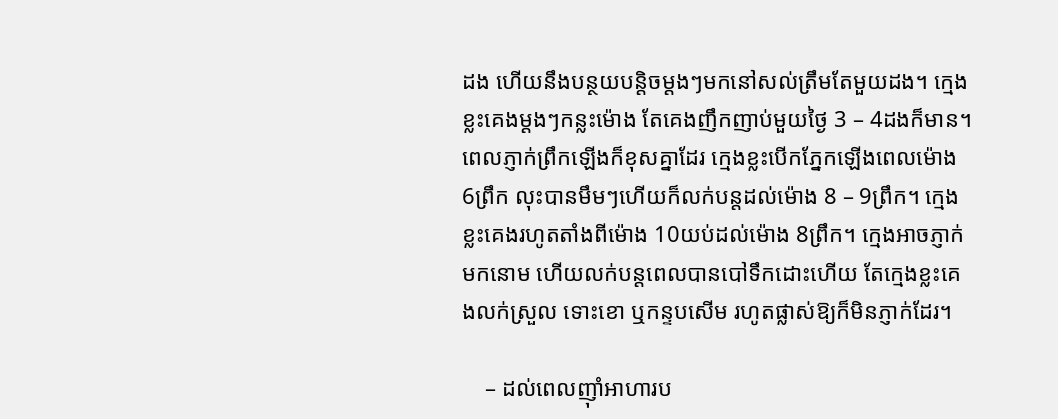ដង ហើយនឹងបន្ថយបន្តិចម្ដងៗមកនៅសល់ត្រឹមតែមួយដង។ ក្មេងខ្លះគេងម្ដងៗកន្លះម៉ោង តែគេងញឹកញាប់មួយថ្ងៃ 3 – 4ដងក៏មាន។ ពេលភ្ញាក់ព្រឹកឡើងក៏ខុសគ្នាដែរ ក្មេងខ្លះបើកភ្នែកឡើងពេលម៉ោង 6ព្រឹក លុះបានមឹមៗហើយក៏លក់បន្តដល់ម៉ោង 8 – 9ព្រឹក។ ក្មេងខ្លះគេងរហូតតាំងពីម៉ោង 10យប់ដល់ម៉ោង 8ព្រឹក។ ក្មេងអាចភ្ញាក់មកនោម ហើយលក់បន្តពេលបានបៅទឹកដោះហើយ តែក្មេងខ្លះគេងលក់ស្រួល ទោះខោ ឬកន្ទបសើម រហូតផ្លាស់ឱ្យក៏មិនភ្ញាក់ដែរ។

    – ដល់ពេលញ៉ាំអាហារប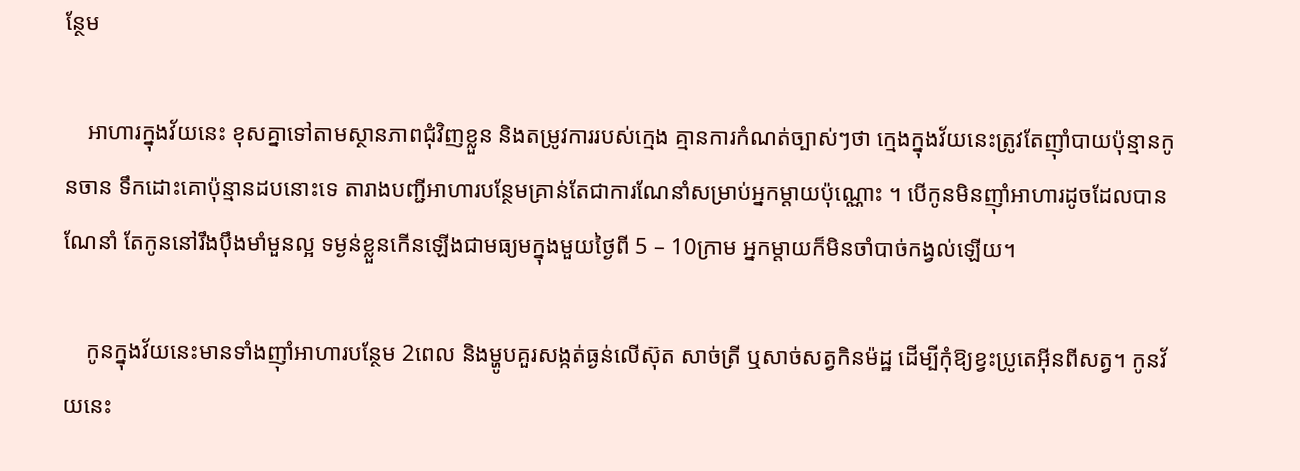ន្ថែម

    អាហារក្នុងវ័យនេះ ខុសគ្នាទៅតាមស្ថានភាពជុំវិញខ្លួន និងតម្រូវការរបស់ក្មេង គ្មានការកំណត់ច្បាស់ៗថា ក្មេងក្នុងវ័យនេះត្រូវតែញ៉ាំបាយប៉ុន្មានកូនចាន ទឹកដោះគោប៉ុន្មានដបនោះទេ តារាងបញ្ជីអាហារបន្ថែមគ្រាន់តែជាការណែនាំសម្រាប់អ្នកម្ដាយប៉ុណ្ណោះ ។ បើកូនមិនញ៉ាំអាហារដូចដែលបានណែនាំ តែកូននៅរឹងប៉ឹងមាំមួនល្អ ទម្ងន់ខ្លួនកើនឡើងជាមធ្យមក្នុងមួយថ្ងៃពី 5 – 10ក្រាម អ្នកម្ដាយក៏មិនចាំបាច់កង្វល់ឡើយ។

    កូនក្នុងវ័យនេះមានទាំងញ៉ាំអាហារបន្ថែម 2ពេល និងម្ហូបគួរសង្កត់ធ្ងន់លើស៊ុត សាច់ត្រី ឬសាច់សត្វកិនម៉ដ្ឋ ដើម្បីកុំឱ្យខ្វះប្រូតេអ៊ីនពីសត្វ។ កូនវ័យនេះ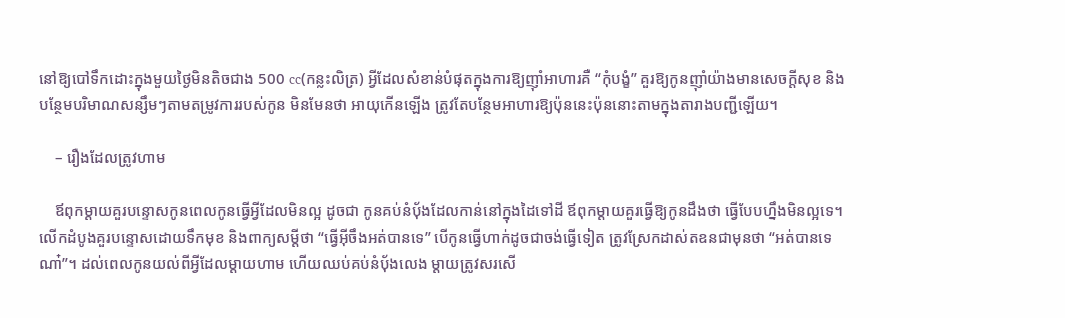នៅឱ្យបៅទឹកដោះក្នុងមួយថ្ងៃមិនតិចជាង 500 cc(កន្លះលិត្រ) អ្វីដែលសំខាន់បំផុតក្នុងការឱ្យញ៉ាំអាហារគឺ “កុំបង្ខំ” គួរឱ្យកូនញ៉ាំយ៉ាងមានសេចក្ដីសុខ និងបន្ថែមបរិមាណសន្សឹមៗតាមតម្រូវការរបស់កូន មិនមែនថា អាយុកើនឡើង ត្រូវតែបន្ថែមអាហារឱ្យប៉ុននេះប៉ុននោះតាមក្នុងតារាងបញ្ជីឡើយ។

    – រឿងដែលត្រូវហាម

    ឪពុកម្ដាយគួរបន្ទោសកូនពេលកូនធ្វើអ្វីដែលមិនល្អ ដូចជា កូនគប់នំប៉័ងដែលកាន់នៅក្នុងដៃទៅដី ឪពុកម្ដាយគួរធ្វើឱ្យកូនដឹងថា ធ្វើបែបហ្នឹងមិនល្អទេ។ លើកដំបូងគួរបន្ទោសដោយទឹកមុខ និងពាក្យសម្ដីថា “ធ្វើអ៊ីចឹងអត់បានទេ” បើកូនធ្វើហាក់ដូចជាចង់ធ្វើទៀត ត្រូវស្រែកដាស់តឧនជាមុនថា “អត់បានទេណា៎”។ ដល់ពេលកូនយល់ពីអ្វីដែលម្ដាយហាម ហើយឈប់គប់នំប៉័ងលេង ម្ដាយត្រូវសរសើ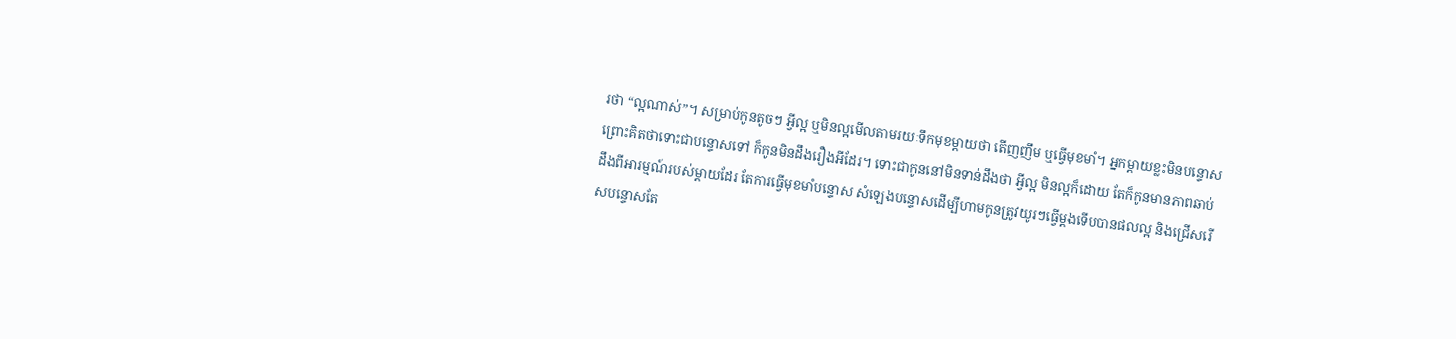រថា “ល្អណាស់”។ សម្រាប់កូនតូចៗ អ្វីល្អ ឬមិនល្អមើលតាមរយៈទឹកមុខម្ដាយថា តើញញឹម ឬធ្វើមុខមាំ។ អ្នកម្ដាយខ្លះមិនបន្ទោស ព្រោះគិតថាទោះជាបន្ទោសទៅ ក៏កូនមិនដឹងរឿងអីដែរ។ ទោះជាកូននៅមិនទាន់ដឹងថា អ្វីល្អ មិនល្អក៏ដោយ តែក៏កូនមានភាពឆាប់ដឹងពីអារម្មណ៍របស់ម្ដាយដែរ តែការធ្វើមុខមាំបន្ទោស សំឡេងបន្ទោសដើម្បីហាមកូនត្រូវយូរៗធ្វើម្ដងទើបបានផលល្អ និងជ្រើសរើសបន្ទោសតែ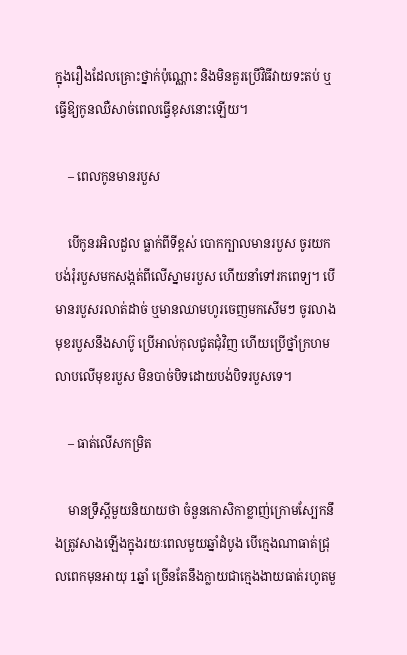ក្នុងរឿងដែលគ្រោះថ្នាក់ប៉ុណ្ណោះ និងមិនគួរប្រើវិធីវាយទះតប់ ឬធ្វើឱ្យកូនឈឺសាច់ពេលធ្វើខុសនោះឡើយ។

    – ពេលកូនមានរបួស

    បើកូនរអិលដួល ធ្លាក់ពីទីខ្ពស់ បោកក្បាលមានរបួស ចូរយកបង់រុំរបួសមកសង្កត់ពីលើស្នាមរបួស ហើយនាំទៅរកពេទ្យ។ បើមានរបួសរលាត់ដាច់ ឬមានឈាមហូរចេញមកសើមៗ ចូរលាងមុខរបួសនឹងសាប៊ូ ប្រើអាល់កុលជូតជុំវិញ ហើយប្រើថ្នាំក្រហមលាបលើមុខរបួស មិនបាច់បិទដោយបង់បិទរបួសទេ។

    – ធាត់លើសកម្រិត

    មានទ្រឹស្ដីមួយនិយាយថា ចំនួនកោសិកាខ្លាញ់ក្រោមស្បែកនឹងត្រូវសាងឡើងក្នុងរយៈពេលមួយឆ្នាំដំបូង បើក្មេងណាធាត់ជ្រុលពេកមុនអាយុ 1ឆ្នាំ ច្រើនតែនឹងក្លាយជាក្មេងងាយធាត់រហូតមួ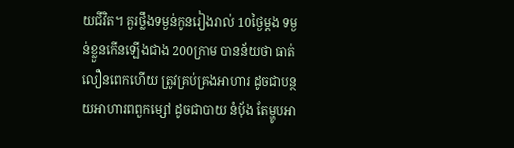យជីវិត។ គួរថ្លឹងទម្ងន់កូនរៀងរាល់ 10ថ្ងៃម្ដង ទម្ងន់ខ្លួនកើនឡើងជាង 200ក្រាម បានន័យថា ធាត់លឿនពេកហើយ ត្រូវគ្រប់គ្រងអាហារ ដូចជាបន្ថយអាហារពពួកម្សៅ ដូចជាបាយ នំប៉័ង តែម្ហូបអា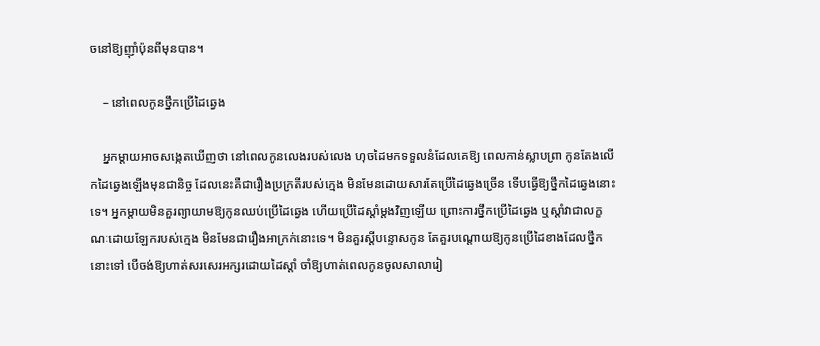ចនៅឱ្យញ៉ាំប៉ុនពីមុនបាន។

    – នៅពេលកូនថ្នឹកប្រើដៃឆ្វេង

    អ្នកម្ដាយអាចសង្កេតឃើញថា នៅពេលកូនលេងរបស់លេង ហុចដៃមកទទួលនំដែលគេឱ្យ ពេលកាន់ស្លាបព្រា កូនតែងលើកដៃឆ្វេងឡើងមុនជានិច្ច ដែលនេះគឺជារឿងប្រក្រតីរបស់ក្មេង មិនមែនដោយសារតែប្រើដៃឆ្វេងច្រើន ទើបធ្វើឱ្យថ្នឹកដៃឆ្វេងនោះទេ។ អ្នកម្ដាយមិនគួរព្យាយាមឱ្យកូនឈប់ប្រើដៃឆ្វេង ហើយប្រើដៃស្ដាំម្ដងវិញឡើយ ព្រោះការថ្នឹកប្រើដៃឆ្វេង ឬស្ដាំវាជាលក្ខណៈដោយឡែករបស់ក្មេង មិនមែនជារឿងអាក្រក់នោះទេ។ មិនគួរស្ដីបន្ទោសកូន តែគួរបណ្ដោយឱ្យកូនប្រើដៃខាងដែលថ្នឹកនោះទៅ បើចង់ឱ្យហាត់សរសេរអក្សរដោយដៃស្ដាំ ចាំឱ្យហាត់ពេលកូនចូលសាលារៀ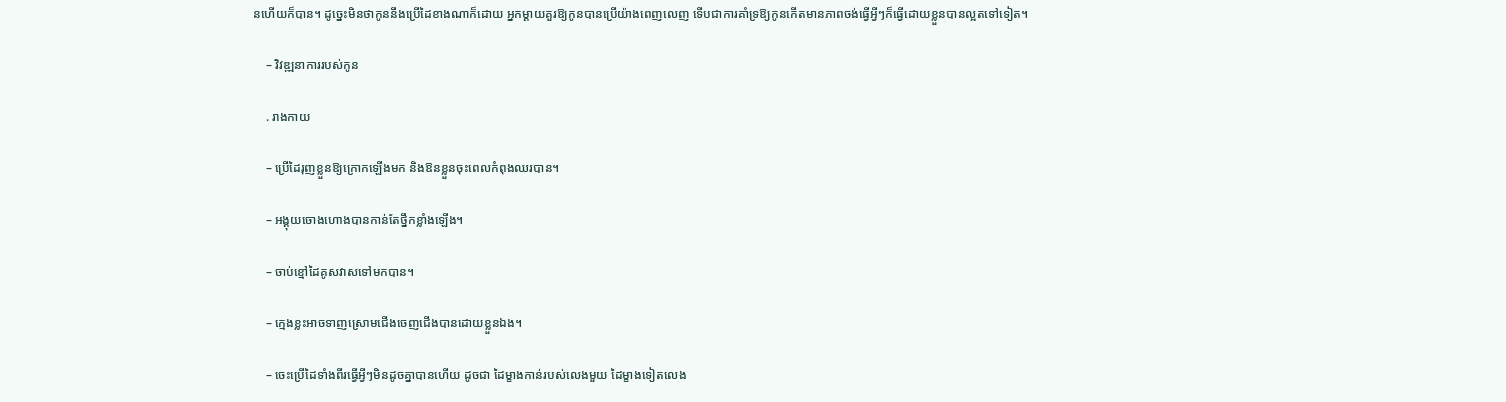នហើយក៏បាន។ ដូច្នេះមិនថាកូននឹងប្រើដៃខាងណាក៏ដោយ អ្នកម្ដាយគួរឱ្យកូនបានប្រើយ៉ាងពេញលេញ ទើបជាការគាំទ្រឱ្យកូនកើតមានភាពចង់ធ្វើអ្វីៗក៏ធ្វើដោយខ្លួនបានល្អតទៅទៀត។

    – វិវឌ្ឍនាការរបស់កូន

    . រាងកាយ

    – ប្រើដៃរុញខ្លួនឱ្យក្រោកឡើងមក និងឱនខ្លួនចុះពេលកំពុងឈរបាន។

    – អង្គុយចោងហោងបានកាន់តែថ្នឹកខ្លាំងឡើង។

    – ចាប់ខ្មៅដៃគូសវាសទៅមកបាន។

    – ក្មេងខ្លះអាចទាញស្រោមជើងចេញជើងបានដោយខ្លួនឯង។

    – ចេះប្រើដៃទាំងពីរធ្វើអ្វីៗមិនដូចគ្នាបានហើយ ដូចជា ដៃម្ខាងកាន់របស់លេងមួយ ដៃម្ខាងទៀតលេង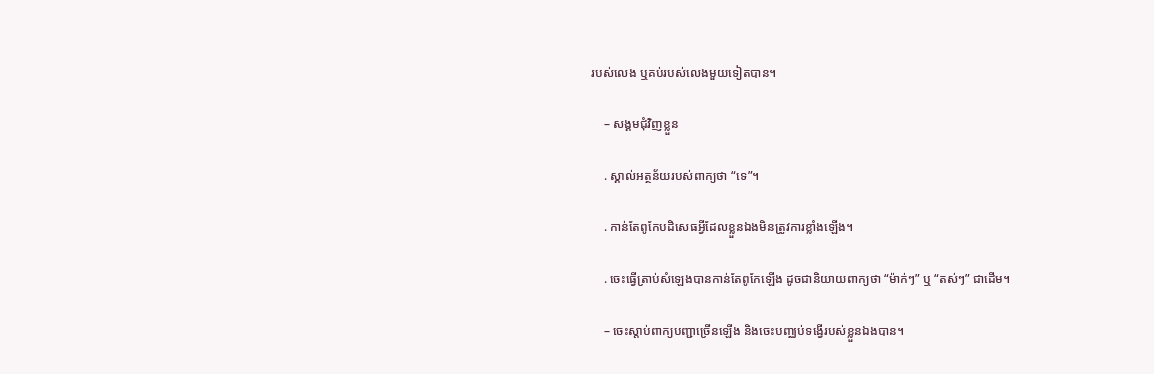របស់លេង ឬគប់របស់លេងមួយទៀតបាន។

    – សង្គមជុំវិញខ្លួន

    . ស្គាល់អត្ថន័យរបស់ពាក្យថា “ទេ”។

    . កាន់តែពូកែបដិសេធអ្វីដែលខ្លួនឯងមិនត្រូវការខ្លាំងឡើង។

    . ចេះធ្វើត្រាប់សំឡេងបានកាន់តែពូកែឡើង ដូចជានិយាយពាក្យថា “ម៉ាក់ៗ” ឬ “តស់ៗ” ជាដើម។

    – ចេះស្ដាប់ពាក្យបញ្ជាច្រើនឡើង និងចេះបញ្ឈប់ទង្វើរបស់ខ្លួនឯងបាន។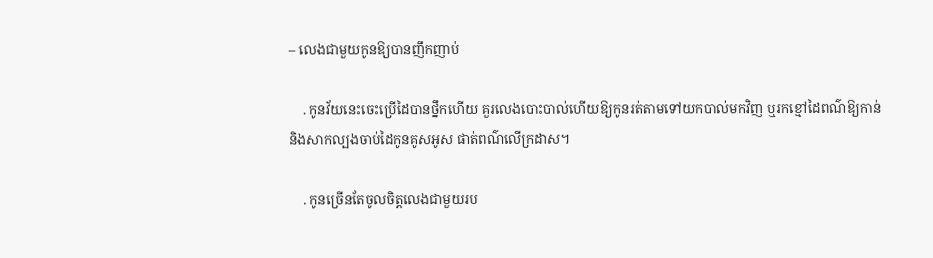– លេងជាមួយកូនឱ្យបានញឹកញាប់

    . កូនវ័យនេះចេះប្រើដៃបានថ្នឹកហើយ គួរលេងបោះបាល់ហើយឱ្យកូនរត់តាមទៅយកបាល់មកវិញ ឬរកខ្មៅដៃពណ៌ឱ្យកាន់ និងសាកល្បងចាប់ដៃកូនគូសអូស ផាត់ពណ៌លើក្រដាស។

    . កូនច្រើនតែចូលចិត្តលេងជាមួយរប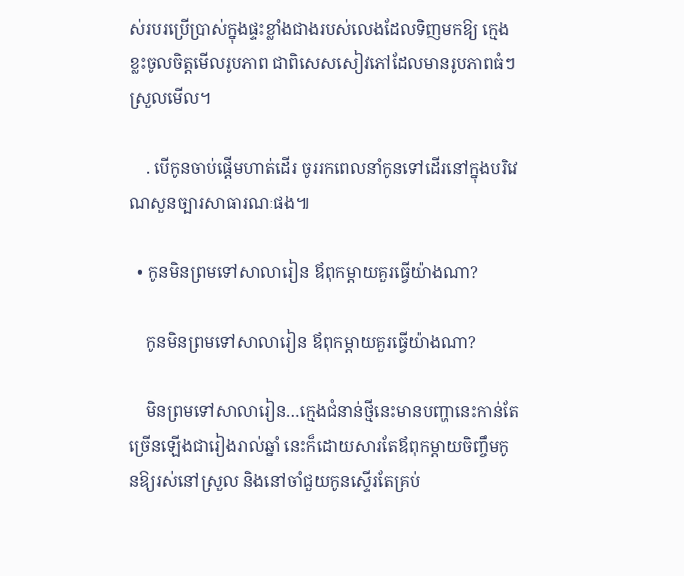ស់របរប្រើប្រាស់ក្នុងផ្ទះខ្លាំងជាងរបស់លេងដែលទិញមកឱ្យ ក្មេងខ្លះចូលចិត្តមើលរូបភាព ជាពិសេសសៀវភៅដែលមានរូបភាពធំៗស្រួលមើល។

    . បើកូនចាប់ផ្ដើមហាត់ដើរ ចូររកពេលនាំកូនទៅដើរនៅក្នុងបរិវេណសួនច្បារសាធារណៈផង៕

  • កូនមិនព្រមទៅសាលារៀន ឪពុកម្ដាយគួរធ្វើយ៉ាងណា?

    កូនមិនព្រមទៅសាលារៀន ឪពុកម្ដាយគួរធ្វើយ៉ាងណា?

    មិនព្រមទៅសាលារៀន…ក្មេងជំនាន់ថ្មីនេះមានបញ្ហានេះកាន់តែច្រើនឡើងជារៀងរាល់ឆ្នាំ នេះក៏ដោយសារតែឪពុកម្ដាយចិញ្ចឹមកូនឱ្យរស់នៅស្រួល និងនៅចាំជួយកូនស្ទើរតែគ្រប់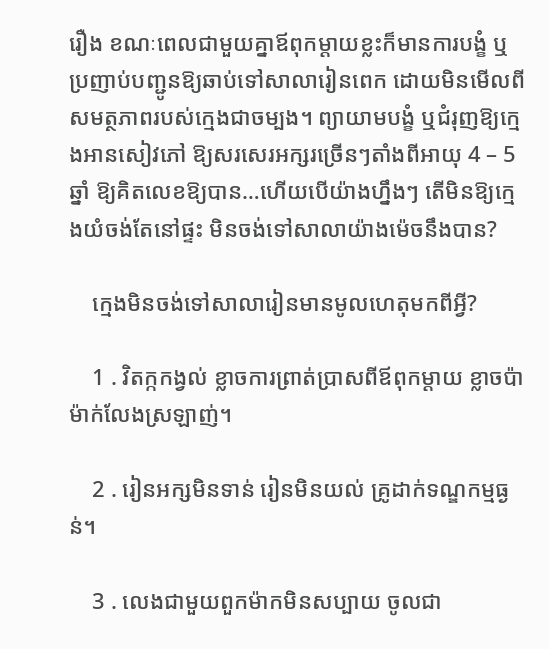រឿង ខណៈពេលជាមួយគ្នាឪពុកម្ដាយខ្លះក៏មានការបង្ខំ ឬប្រញាប់បញ្ជូនឱ្យឆាប់ទៅសាលារៀនពេក ដោយមិនមើលពីសមត្ថភាពរបស់ក្មេងជាចម្បង។ ព្យាយាមបង្ខំ ឬជំរុញឱ្យក្មេងអានសៀវភៅ ឱ្យសរសេរអក្សរច្រើនៗតាំងពីអាយុ 4 – 5ឆ្នាំ ឱ្យគិតលេខឱ្យបាន…ហើយបើយ៉ាងហ្នឹងៗ តើមិនឱ្យក្មេងយំចង់តែនៅផ្ទះ មិនចង់ទៅសាលាយ៉ាងម៉េចនឹងបាន?

    ក្មេងមិនចង់ទៅសាលារៀនមានមូលហេតុមកពីអ្វី?

    1 . វិតក្កកង្វល់ ខ្លាចការព្រាត់ប្រាសពីឪពុកម្ដាយ ខ្លាចប៉ាម៉ាក់លែងស្រឡាញ់។

    2 . រៀនអក្សមិនទាន់ រៀនមិនយល់ គ្រូដាក់ទណ្ឌកម្មធ្ងន់។

    3 . លេងជាមួយពួកម៉ាកមិនសប្បាយ ចូលជា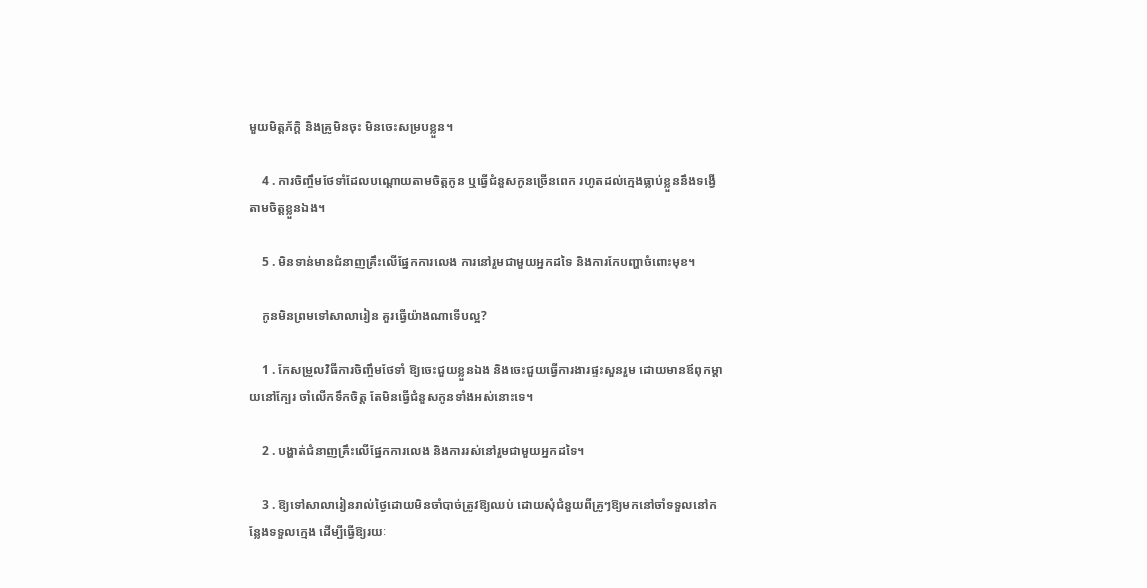មួយមិត្តភ័ក្តិ និងគ្រូមិនចុះ មិនចេះសម្របខ្លួន។

    4 . ការចិញ្ចឹមថែទាំដែលបណ្ដោយតាមចិត្តកូន ឬធ្វើជំនួសកូនច្រើនពេក រហូតដល់ក្មេងធ្លាប់ខ្លួននឹងទង្វើតាមចិត្តខ្លួនឯង។

    5 . មិនទាន់មានជំនាញគ្រឹះលើផ្នែកការលេង ការនៅរួមជាមួយអ្នកដទៃ និងការកែបញ្ហាចំពោះមុខ។

    កូនមិនព្រមទៅសាលារៀន គួរធ្វើយ៉ាងណាទើបល្អ?

    1 . កែសម្រួលវិធីការចិញ្ចឹមថែទាំ ឱ្យចេះជួយខ្លួនឯង និងចេះជួយធ្វើការងារផ្ទះសួនរួម ដោយមានឪពុកម្ដាយនៅក្បែរ ចាំលើកទឹកចិត្ត តែមិនធ្វើជំនួសកូនទាំងអស់នោះទេ។

    2 . បង្ហាត់ជំនាញគ្រឹះលើផ្នែកការលេង និងការរស់នៅរួមជាមួយអ្នកដទៃ។

    3 . ឱ្យទៅសាលារៀនរាល់ថ្ងៃដោយមិនចាំបាច់ត្រូវឱ្យឈប់ ដោយសុំជំនួយពីគ្រូៗឱ្យមកនៅចាំទទួលនៅកន្លែងទទួលក្មេង ដើម្បីធ្វើឱ្យរយៈ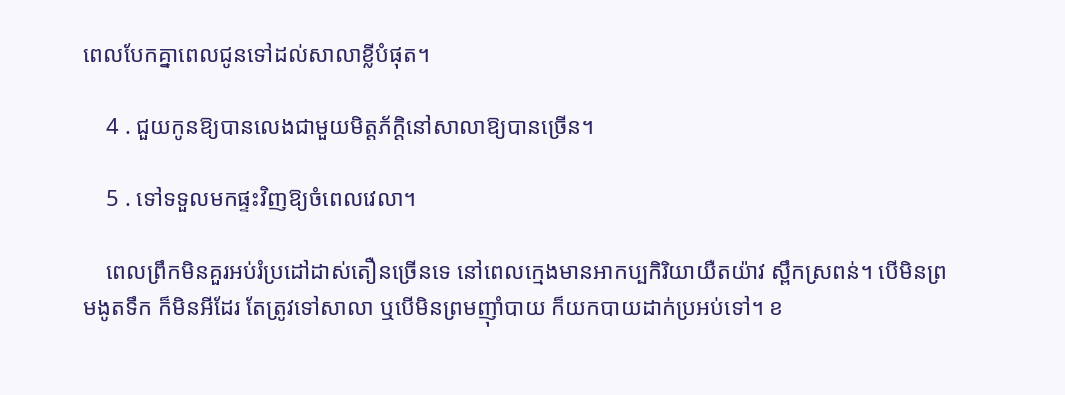ពេលបែកគ្នាពេលជូនទៅដល់សាលាខ្លីបំផុត។

    4 . ជួយកូនឱ្យបានលេងជាមួយមិត្តភ័ក្ដិនៅសាលាឱ្យបានច្រើន។

    5 . ទៅទទួលមកផ្ទះវិញឱ្យចំពេលវេលា។

    ពេលព្រឹកមិនគួរអប់រំប្រដៅដាស់តឿនច្រើនទេ នៅពេលក្មេងមានអាកប្បកិរិយាយឺតយ៉ាវ ស្ពឹកស្រពន់។ បើមិនព្រមងូតទឹក ក៏មិនអីដែរ តែត្រូវទៅសាលា ឬបើមិនព្រមញ៉ាំបាយ ក៏យកបាយដាក់ប្រអប់ទៅ។ ខ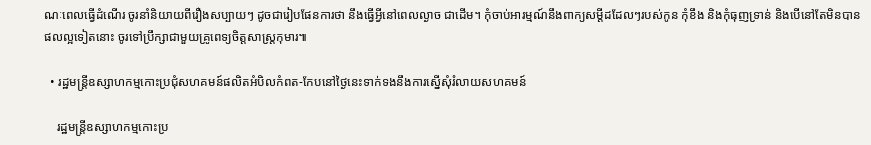ណៈពេលធ្វើដំណើរ ចូរនាំនិយាយពីរឿងសប្បាយៗ ដូចជារៀបផែនការថា នឹងធ្វើអ្វីនៅពេលល្ងាច ជាដើម។ កុំចាប់អារម្មណ៍នឹងពាក្យសម្ដីដដែលៗរបស់កូន កុំខឹង និងកុំធុញទ្រាន់ និងបើនៅតែមិនបានផលល្អទៀតនោះ ចូរទៅប្រឹក្សាជាមួយគ្រូពេទ្យចិត្តសាស្រ្តកុមារ៕

  • រដ្ឋមន្ត្រីឧស្សាហកម្មកោះប្រជុំសហគមន៍ផលិតអំបិលកំពត-កែបនៅថ្ងៃនេះទាក់ទងនឹងការស្នើសុំរំលាយសហគមន៍

    រដ្ឋមន្ត្រីឧស្សាហកម្មកោះប្រ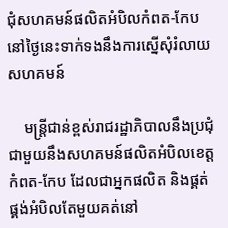ជុំសហគមន៍ផលិតអំបិលកំពត-កែបនៅថ្ងៃនេះទាក់ទងនឹងការស្នើសុំរំលាយសហគមន៍

    មន្ត្រីជាន់ខ្ពស់រាជរដ្ឋាភិបាលនឹងប្រជុំជាមួយនឹងសហគមន៍ផលិតអំបិលខេត្តកំពត-កែប ដែលជាអ្នកផលិត និងផ្គត់ផ្គង់អំបិលតែមួយគត់នៅ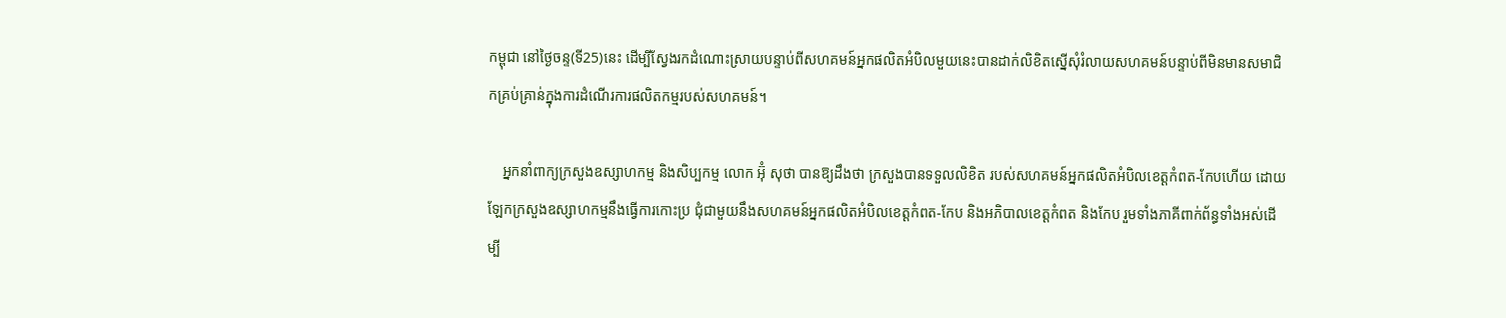កម្ពុជា នៅថ្ងៃចន្ទ(ទី25)នេះ ដើម្បីស្វែងរកដំណោះស្រាយបន្ទាប់ពីសហគមន៍អ្នកផលិតអំបិលមួយនេះបានដាក់លិខិតស្នើសុំរំលាយសហគមន៍បន្ទាប់ពីមិនមានសមាជិកគ្រប់គ្រាន់ក្នុងការដំណើរការផលិតកម្មរបស់សហគមន៍។

    អ្នកនាំពាក្យក្រសួងឧស្សាហកម្ម និងសិប្បកម្ម លោក អ៊ុំ សុថា បានឱ្យដឹងថា ក្រសួងបានទទួលលិខិត របស់សហគមន៍អ្នកផលិតអំបិលខេត្តកំពត-កែបហើយ ដោយឡែកក្រសួងឧស្សាហកម្មនឹងធ្វើការកោះប្រ ជុំជាមួយនឹងសហគមន៍អ្នកផលិតអំបិលខេត្តកំពត-កែប និងអភិបាលខេត្តកំពត និងកែប រួមទាំងភាគីពាក់ព័ន្ធទាំងអស់ដើម្បី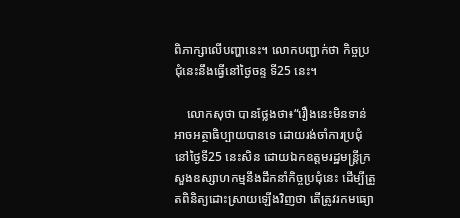ពិភាក្សាលើបញ្ហានេះ។ លោកបញ្ជាក់ថា កិច្ចប្រជុំនេះនឹងធ្វើនៅថ្ងៃចន្ទ ទី25 នេះ។

    លោកសុថា បានថ្លែងថា៖“រឿងនេះមិនទាន់អាចអត្ថាធិប្បាយបានទេ ដោយរង់ចាំការប្រជុំនៅថ្ងៃទី25 នេះសិន ដោយឯកឧត្តមរដ្ឋមន្ត្រីក្រសួងឧស្សាហកម្មនឹងដឹកនាំកិច្ចប្រជុំនេះ ដើម្បីត្រួតពិនិត្យដោះស្រាយឡើងវិញថា តើត្រូវរកមធ្យោ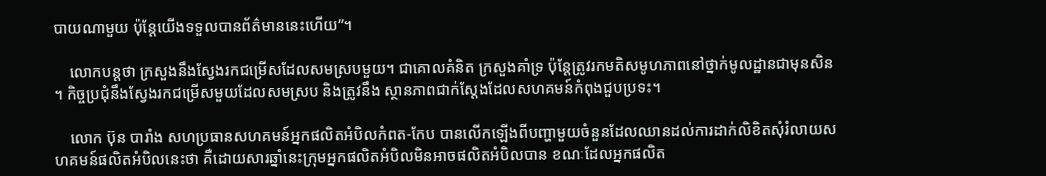បាយណាមួយ ប៉ុន្តែយើងទទួលបានព័ត៌មាននេះហើយ”។

    លោកបន្តថា ក្រសួងនឹងស្វែងរកជម្រើសដែលសមស្របមួយ។ ជាគោលគំនិត ក្រសួងគាំទ្រ ប៉ុន្តែត្រូវរកមតិសមូហភាពនៅថ្នាក់មូលដ្ឋានជាមុនសិន។ កិច្ចប្រជុំនឹងស្វែងរកជម្រើសមួយដែលសមស្រប និងត្រូវនឹង ស្ថានភាពជាក់ស្តែងដែលសហគមន៍កំពុងជួបប្រទះ។

    លោក ប៊ុន បារាំង សហប្រធានសហគមន៍អ្នកផលិតអំបិលកំពត-កែប បានលើកឡើងពីបញ្ហាមួយចំនួនដែលឈានដល់ការដាក់លិខិតសុំរំលាយសហគមន៍ផលិតអំបិលនេះថា គឺដោយសារឆ្នាំនេះក្រុមអ្នកផលិតអំបិលមិនអាចផលិតអំបិលបាន ខណៈដែលអ្នកផលិត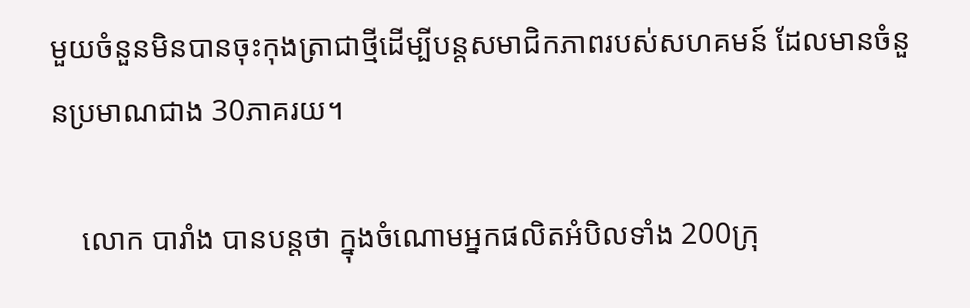មួយចំនួនមិនបានចុះកុងត្រាជាថ្មីដើម្បីបន្តសមាជិកភាពរបស់សហគមន៍ ដែលមានចំនួនប្រមាណជាង 30ភាគរយ។

    លោក បារាំង បានបន្តថា ក្នុងចំណោមអ្នកផលិតអំបិលទាំង 200ក្រុ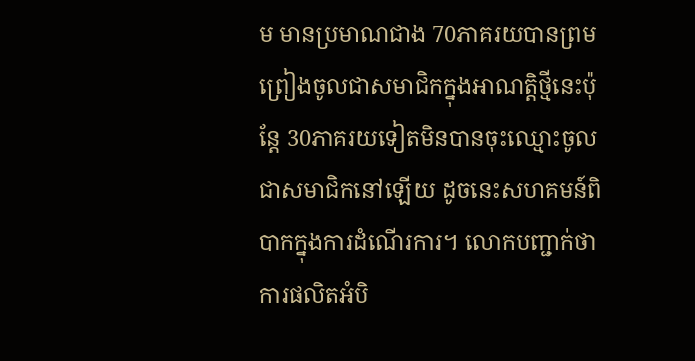ម មានប្រមាណជាង 70ភាគរយបានព្រមព្រៀងចូលជាសមាជិកក្នុងអាណត្តិថ្មីនេះប៉ុន្តែ 30ភាគរយទៀតមិនបានចុះឈ្មោះចូលជាសមាជិកនៅឡើយ ដូចនេះសហគមន៍ពិបាកក្នុងការដំណើរការ។ លោកបញ្ជាក់ថា ការផលិតអំបិ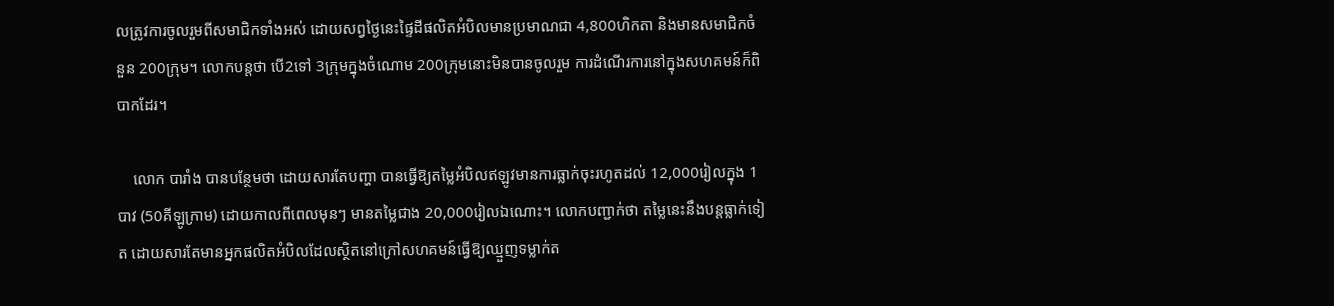លត្រូវការចូលរួមពីសមាជិកទាំងអស់ ដោយសព្វថ្ងៃនេះផ្ទៃដីផលិតអំបិលមានប្រមាណជា 4,800ហិកតា និងមានសមាជិកចំនួន 200ក្រុម។ លោកបន្តថា បើ2ទៅ 3ក្រុមក្នុងចំណោម 200ក្រុមនោះមិនបានចូលរួម ការដំណើរការនៅក្នុងសហគមន៍ក៏ពិបាកដែរ។

    លោក បារាំង បានបន្ថែមថា ដោយសារតែបញ្ហា បានធ្វើឱ្យតម្លៃអំបិលឥឡូវមានការធ្លាក់ចុះរហូតដល់ 12,000រៀលក្នុង 1បាវ (50គីឡូក្រាម) ដោយកាលពីពេលមុនៗ មានតម្លៃជាង 20,000រៀលឯណោះ។ លោកបញ្ជាក់ថា តម្លៃនេះនឹងបន្តធ្លាក់ទៀត ដោយសារតែមានអ្នកផលិតអំបិលដែលស្ថិតនៅក្រៅសហគមន៍ធ្វើឱ្យឈ្មួញទម្លាក់ត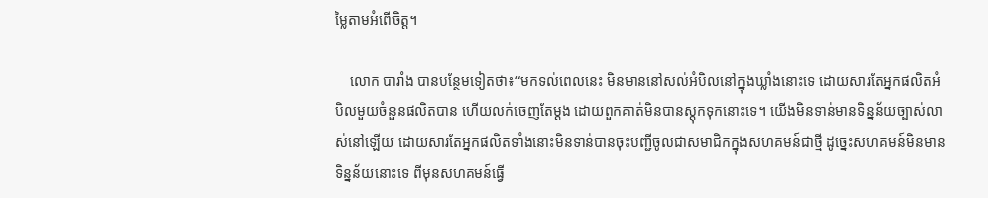ម្លៃតាមអំពើចិត្ត។

    លោក បារាំង បានបន្ថែមទៀតថា៖“មកទល់ពេលនេះ មិនមាននៅសល់អំបិលនៅក្នុងឃ្លាំងនោះទេ ដោយសារតែអ្នកផលិតអំបិលមួយចំនួនផលិតបាន ហើយលក់ចេញតែម្តង ដោយពួកគាត់មិនបានស្តុកទុកនោះទេ។ យើងមិនទាន់មានទិន្នន័យច្បាស់លាស់នៅឡើយ ដោយសារតែអ្នកផលិតទាំងនោះមិនទាន់បានចុះបញ្ជីចូលជាសមាជិកក្នុងសហគមន៍ជាថ្មី ដូច្នេះសហគមន៍មិនមានទិន្នន័យនោះទេ ពីមុនសហគមន៍ធ្វើ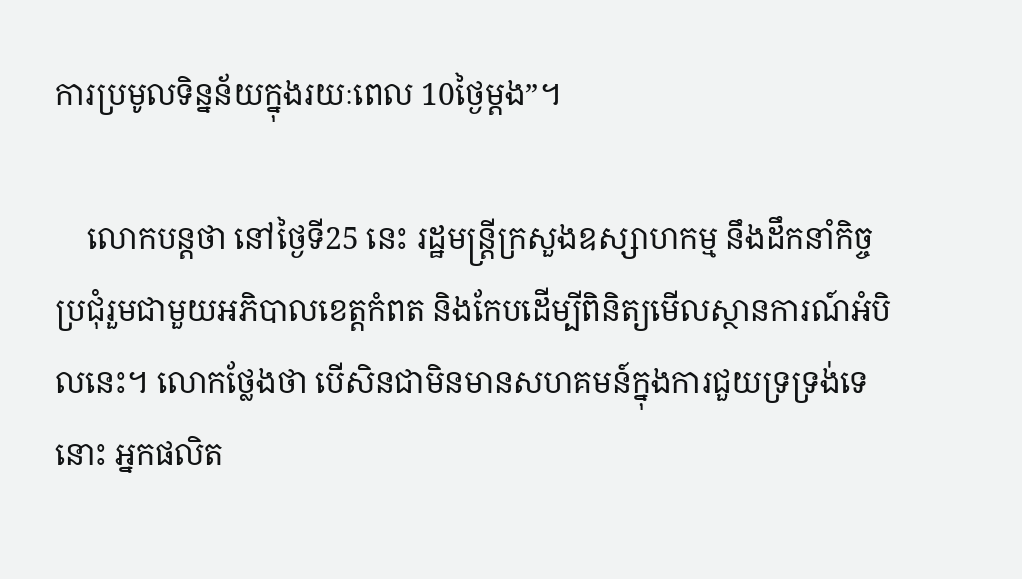ការប្រមូលទិន្នន័យក្នុងរយៈពេល 10ថ្ងៃម្តង”។

    លោកបន្តថា នៅថ្ងៃទី25 នេះ រដ្ឋមន្ត្រីក្រសួងឧស្សាហកម្ម នឹងដឹកនាំកិច្ចប្រជុំរួមជាមួយអភិបាលខេត្តកំពត និងកែបដើម្បីពិនិត្យមើលស្ថានការណ៍អំបិលនេះ។ លោកថ្លែងថា បើសិនជាមិនមានសហគមន៍ក្នុងការជួយទ្រទ្រង់ទេនោះ អ្នកផលិត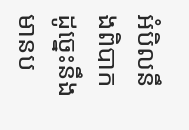អំបិលនឹងពិបាក ដូច្នេះនឹងមានប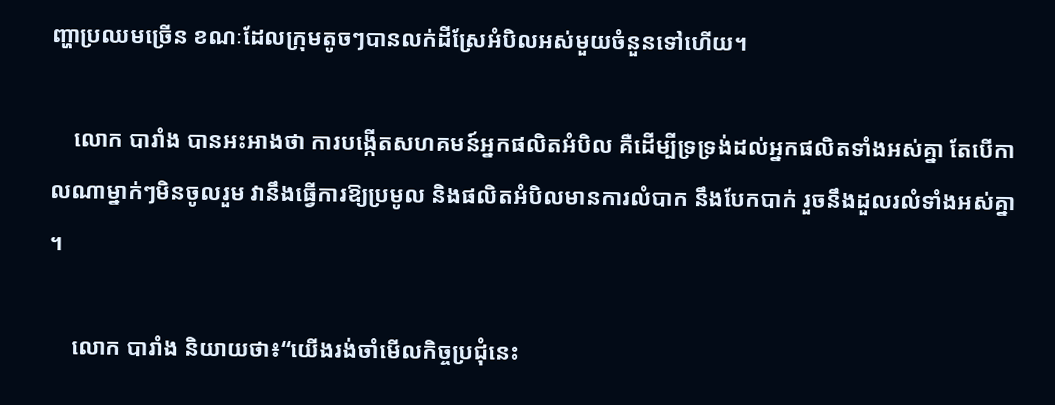ញ្ហាប្រឈមច្រើន ខណៈដែលក្រុមតូចៗបានលក់ដីស្រែអំបិលអស់មួយចំនួនទៅហើយ។

    លោក បារាំង បានអះអាងថា ការបង្កើតសហគមន៍អ្នកផលិតអំបិល គឺដើម្បីទ្រទ្រង់ដល់អ្នកផលិតទាំងអស់គ្នា តែបើកាលណាម្នាក់ៗមិនចូលរួម វានឹងធ្វើការឱ្យប្រមូល និងផលិតអំបិលមានការលំបាក នឹងបែកបាក់ រួចនឹងដួលរលំទាំងអស់គ្នា។

    លោក បារាំង និយាយថា៖“យើងរង់ចាំមើលកិច្ចប្រជុំនេះ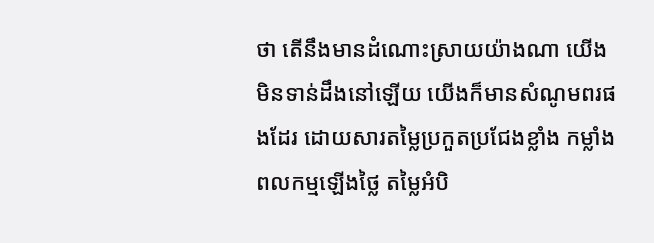ថា តើនឹងមានដំណោះស្រាយយ៉ាងណា យើងមិនទាន់ដឹងនៅឡើយ យើងក៏មានសំណូមពរផងដែរ ដោយសារតម្លៃប្រកួតប្រជែងខ្លាំង កម្លាំងពលកម្មឡើងថ្លៃ តម្លៃអំបិ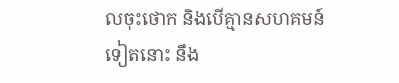លចុះថោក និងបើគ្មានសហគមន៍ទៀតនោះ នឹង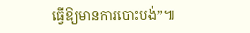ធ្វើឱ្យមានការបោះបង់”៕